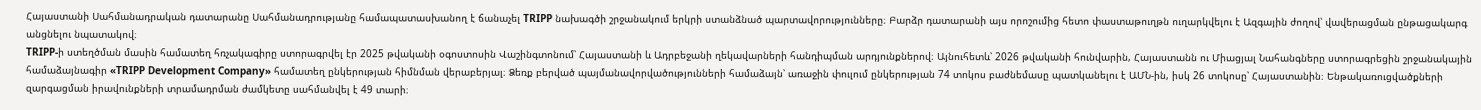Հայաստանի Սահմանադրական դատարանը Սահմանադրությանը համապատասխանող է ճանաչել TRIPP նախագծի շրջանակում երկրի ստանձնած պարտավորությունները։ Բարձր դատարանի այս որոշումից հետո փաստաթուղթն ուղարկվելու է Ազգային ժողով՝ վավերացման ընթացակարգ անցնելու նպատակով։
TRIPP-ի ստեղծման մասին համատեղ հռչակագիրը ստորագրվել էր 2025 թվականի օգոստոսին Վաշինգտոնում՝ Հայաստանի և Ադրբեջանի ղեկավարների հանդիպման արդյունքներով։ Այնուհետև՝ 2026 թվականի հունվարին, Հայաստանն ու Միացյալ Նահանգները ստորագրեցին շրջանակային համաձայնագիր «TRIPP Development Company» համատեղ ընկերության հիմնման վերաբերյալ։ Ձեռք բերված պայմանավորվածությունների համաձայն՝ առաջին փուլում ընկերության 74 տոկոս բաժնեմասը պատկանելու է ԱՄՆ-ին, իսկ 26 տոկոսը՝ Հայաստանին։ Ենթակառուցվածքների զարգացման իրավունքների տրամադրման ժամկետը սահմանվել է 49 տարի։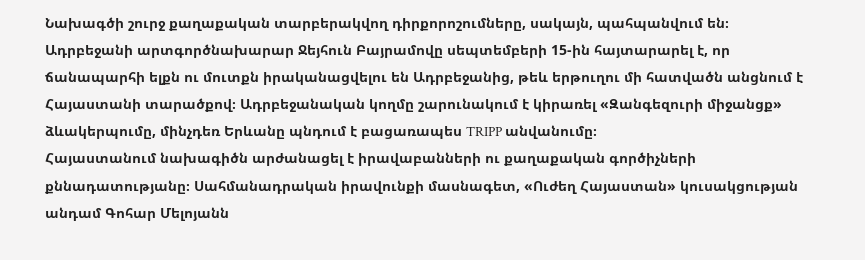Նախագծի շուրջ քաղաքական տարբերակվող դիրքորոշումները, սակայն, պահպանվում են։ Ադրբեջանի արտգործնախարար Ջեյհուն Բայրամովը սեպտեմբերի 15-ին հայտարարել է, որ ճանապարհի ելքն ու մուտքն իրականացվելու են Ադրբեջանից, թեև երթուղու մի հատվածն անցնում է Հայաստանի տարածքով։ Ադրբեջանական կողմը շարունակում է կիրառել «Զանգեզուրի միջանցք» ձևակերպումը, մինչդեռ Երևանը պնդում է բացառապես TRIPP անվանումը։
Հայաստանում նախագիծն արժանացել է իրավաբանների ու քաղաքական գործիչների քննադատությանը։ Սահմանադրական իրավունքի մասնագետ, «Ուժեղ Հայաստան» կուսակցության անդամ Գոհար Մելոյանն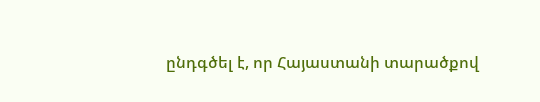ընդգծել է, որ Հայաստանի տարածքով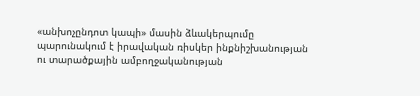«անխոչընդոտ կապի» մասին ձևակերպումը պարունակում է իրավական ռիսկեր ինքնիշխանության ու տարածքային ամբողջականության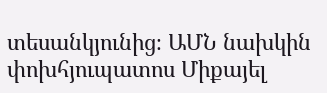տեսանկյունից։ ԱՄՆ նախկին փոխհյուպատոս Միքայել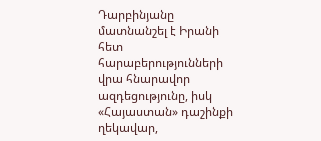Դարբինյանը մատնանշել է Իրանի հետ հարաբերությունների վրա հնարավոր ազդեցությունը, իսկ «Հայաստան» դաշինքի ղեկավար,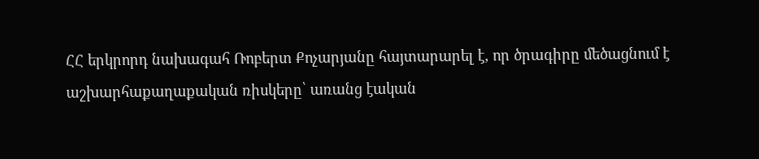ՀՀ երկրորդ նախագահ Ռոբերտ Քոչարյանը հայտարարել է, որ ծրագիրը մեծացնում է աշխարհաքաղաքական ռիսկերը՝ առանց էական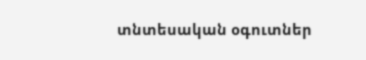տնտեսական օգուտներ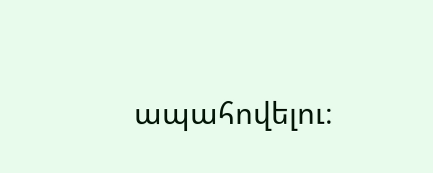ապահովելու։